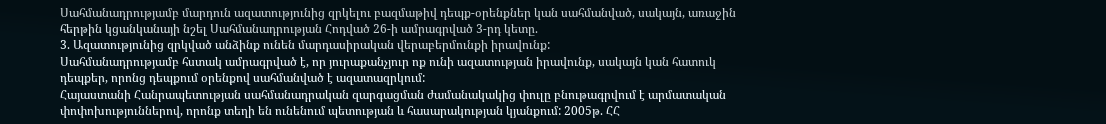Սահմանադրությամբ մարդուն ազատությունից զրկելու բազմաթիվ դեպք-օրենքներ կան սահմանված, սակայն, առաջին հերթին կցանկանայի նշել Սահմանադրության Հոդված 26-ի ամրագրված 3-րդ կետը.
3. Ազատությունից զրկված անձինք ունեն մարդասիրական վերաբերմունքի իրավունք:
Սահմանադրությամբ հստակ ամրագրված է, որ յուրաքանչյուր ոք ունի ազատության իրավունք, սակայն կան հատուկ դեպքեր, որոնց դեպքում օրենքով սահմանված է ազատազրկում:
Հայաստանի Հանրապետության սահմանադրական զարգացման ժամանակակից փուլը բնութագրվում է արմատական փոփոխություններով, որոնք տեղի են ունենում պետության և հասարակության կյանքում: 2005թ. ՀՀ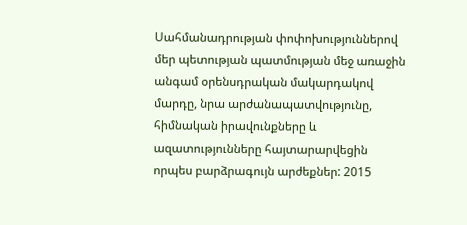Սահմանադրության փոփոխություններով մեր պետության պատմության մեջ առաջին անգամ օրենսդրական մակարդակով մարդը, նրա արժանապատվությունը, հիմնական իրավունքները և ազատությունները հայտարարվեցին որպես բարձրագույն արժեքներ: 2015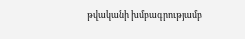թվականի խմբագրությամբ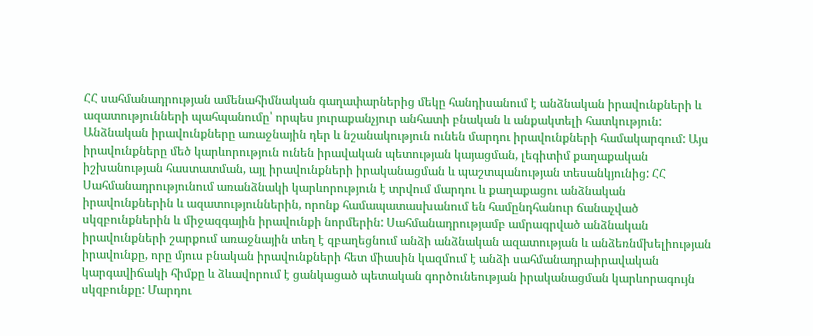ՀՀ սահմանադրության ամենահիմնական գաղափարներից մեկը հանդիսանում է անձնական իրավունքների և ազատությունների պահպանումը՝ որպես յուրաքանչյուր անհատի բնական և անքակտելի հատկություն: Անձնական իրավունքները առաջնային դեր և նշանակություն ունեն մարդու իրավունքների համակարգում: Այս իրավունքները մեծ կարևորություն ունեն իրավական պետության կայացման, լեգիտիմ քաղաքական իշխանության հաստատման, այլ իրավունքների իրականացման և պաշտպանության տեսանկյունից: ՀՀ Սահմանադրությունում առանձնակի կարևորություն է տրվում մարդու և քաղաքացու անձնական իրավունքներին և ազատություններին, որոնք համապատասխանում են համընդհանուր ճանաչված սկզբունքներին և միջազգային իրավունքի նորմերին: Սահմանադրությամբ ամրագրված անձնական իրավունքների շարքում առաջնային տեղ է զբաղեցնում անձի անձնական ազատության և անձեռնմխելիության իրավունքը, որը մյուս բնական իրավունքների հետ միասին կազմում է անձի սահմանադրաիրավական կարգավիճակի հիմքը և ձևավորում է ցանկացած պետական գործունեության իրականացման կարևորագույն սկզբունքը: Մարդու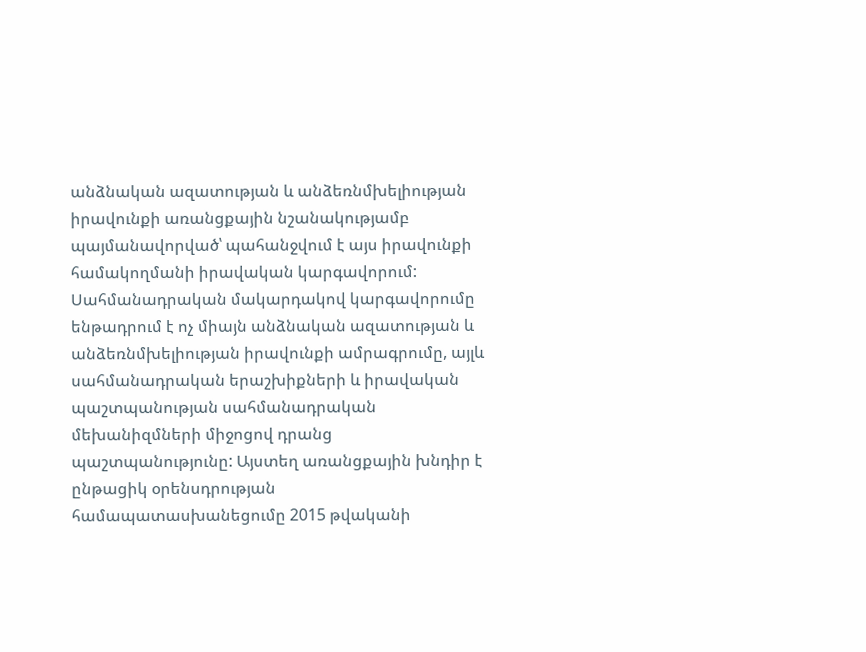անձնական ազատության և անձեռնմխելիության իրավունքի առանցքային նշանակությամբ պայմանավորված՝ պահանջվում է այս իրավունքի համակողմանի իրավական կարգավորում: Սահմանադրական մակարդակով կարգավորումը ենթադրում է ոչ միայն անձնական ազատության և անձեռնմխելիության իրավունքի ամրագրումը, այլև սահմանադրական երաշխիքների և իրավական պաշտպանության սահմանադրական մեխանիզմների միջոցով դրանց պաշտպանությունը: Այստեղ առանցքային խնդիր է ընթացիկ օրենսդրության համապատասխանեցումը 2015 թվականի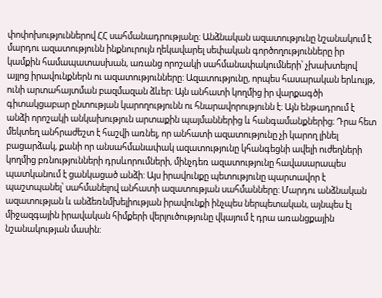փոփոխություններով ՀՀ սահմանադրությանը: Անձնական ազատությունը նշանակում է մարդու ազատությունն ինքնուրույն ղեկավարել սեփական գործողությունները իր կամքին համապատասխան, առանց որոշակի սահմանափակումների՝ չխախտելով այլոց իրավունքներն ու ազատությունները: Ազատությունը, որպես հասարական երևույթ, ունի արտահայտման բազմազան ձևեր: Այն անհատի կողմից իր վարքագծի գիտակցաբար ընտության կարողությունն ու հնարավորությունն է։ Այն ենթադրում է անձի որոշակի անկախություն արտաքին պայմաններից և հանգամանքներից։ Դրա հետ մեկտեղ անհրաժեշտ է հաշվի առնել, որ անհատի ազատությունը չի կարող լինել բացարձակ, քանի որ անսահմանափակ ազատությունը կհանգեցնի ավելի ուժեղների կողմից բռնությունների դրսևորումների, մինչդեռ ազատությունը հավասարապես պատկանում է ցանկացած անձի: Այս իրավունքը պետությունը պարտավոր է պաշտպանել՝ սահմանելով անհատի ազատության սահմանները: Մարդու անձնական ազատության և անձեռնմխելիության իրավունքի ինչպես ներպետական, այնպես էլ միջազգային իրավական հիմքերի վերլուծությունը վկայում է դրա առանցքային նշանակության մասին: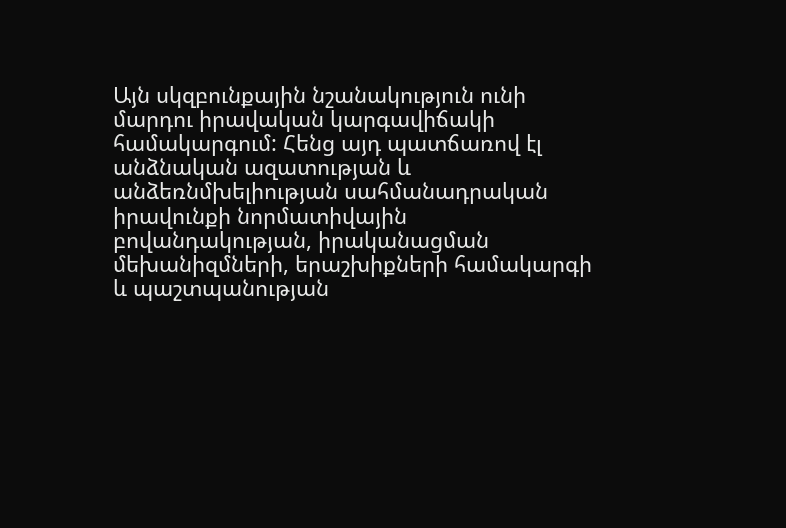Այն սկզբունքային նշանակություն ունի մարդու իրավական կարգավիճակի համակարգում: Հենց այդ պատճառով էլ անձնական ազատության և անձեռնմխելիության սահմանադրական իրավունքի նորմատիվային բովանդակության, իրականացման մեխանիզմների, երաշխիքների համակարգի և պաշտպանության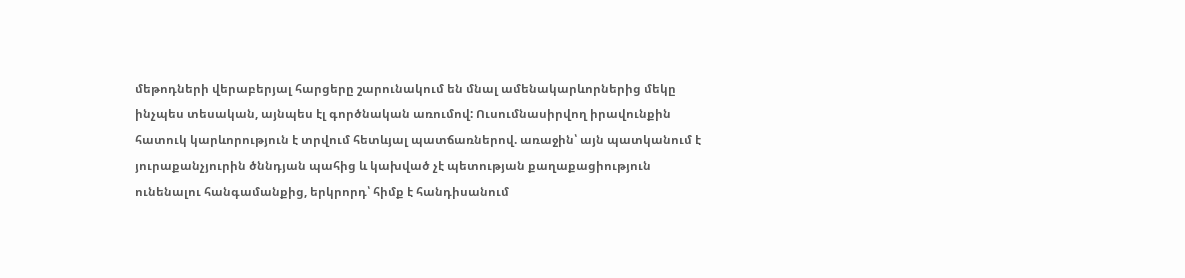մեթոդների վերաբերյալ հարցերը շարունակում են մնալ ամենակարևորներից մեկը ինչպես տեսական, այնպես էլ գործնական առումով: Ուսումնասիրվող իրավունքին հատուկ կարևորություն է տրվում հետևյալ պատճառներով. առաջին՝ այն պատկանում է յուրաքանչյուրին ծննդյան պահից և կախված չէ պետության քաղաքացիություն ունենալու հանգամանքից, երկրորդ՝ հիմք է հանդիսանում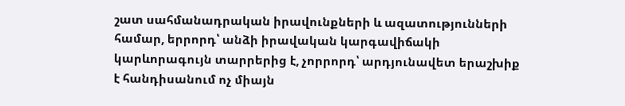շատ սահմանադրական իրավունքների և ազատությունների համար, երրորդ՝ անձի իրավական կարգավիճակի կարևորագույն տարրերից է, չորրորդ՝ արդյունավետ երաշխիք է հանդիսանում ոչ միայն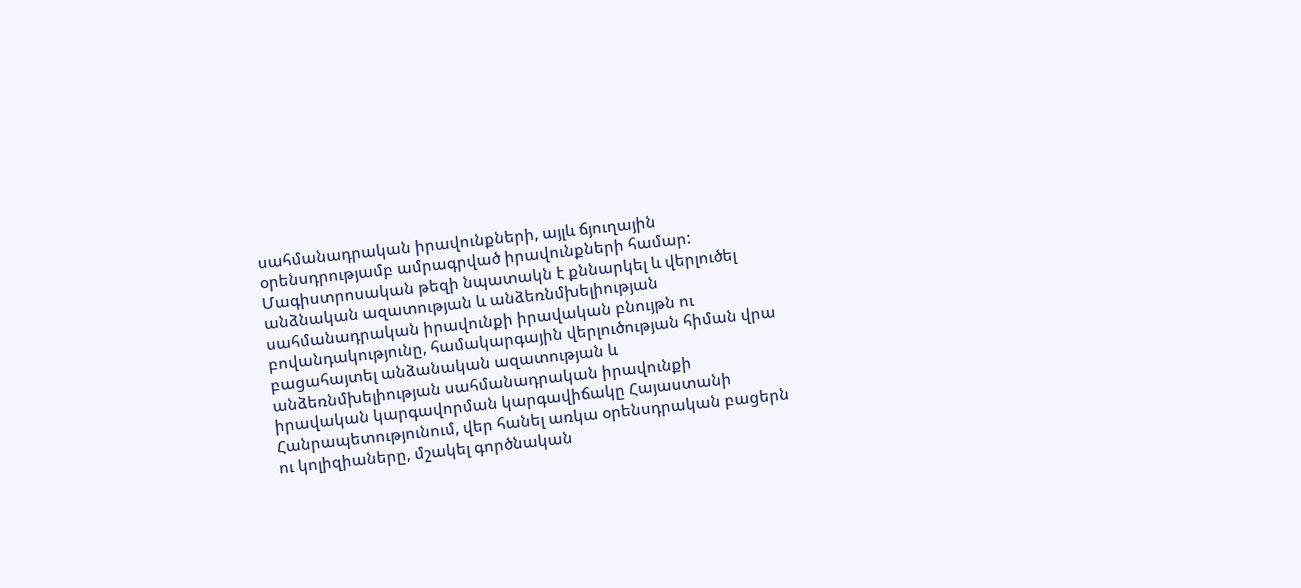սահմանադրական իրավունքների, այլև ճյուղային օրենսդրությամբ ամրագրված իրավունքների համար: Մագիստրոսական թեզի նպատակն է քննարկել և վերլուծել անձնական ազատության և անձեռնմխելիության սահմանադրական իրավունքի իրավական բնույթն ու բովանդակությունը, համակարգային վերլուծության հիման վրա բացահայտել անձանական ազատության և անձեռնմխելիության սահմանադրական իրավունքի իրավական կարգավորման կարգավիճակը Հայաստանի Հանրապետությունում, վեր հանել առկա օրենսդրական բացերն ու կոլիզիաները, մշակել գործնական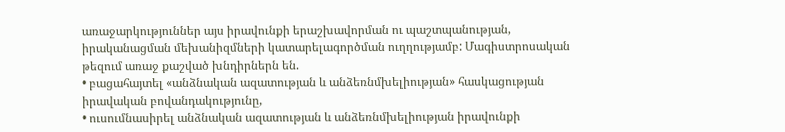առաջարկություններ այս իրավունքի երաշխավորման ու պաշտպանության, իրականացման մեխանիզմների կատարելագործման ուղղությամբ: Մագիստրոսական թեզում առաջ քաշված խնդիրներն են.
• բացահայտել «անձնական ազատության և անձեռնմխելիության» հասկացության իրավական բովանդակությունը,
• ուսումնասիրել անձնական ազատության և անձեռնմխելիության իրավունքի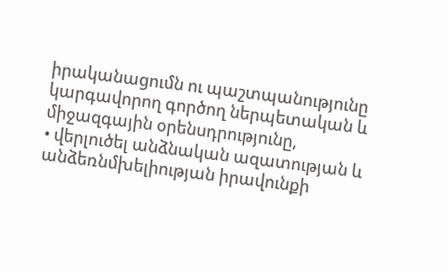իրականացումն ու պաշտպանությունը կարգավորող գործող ներպետական և միջազգային օրենսդրությունը,
• վերլուծել անձնական ազատության և անձեռնմխելիության իրավունքի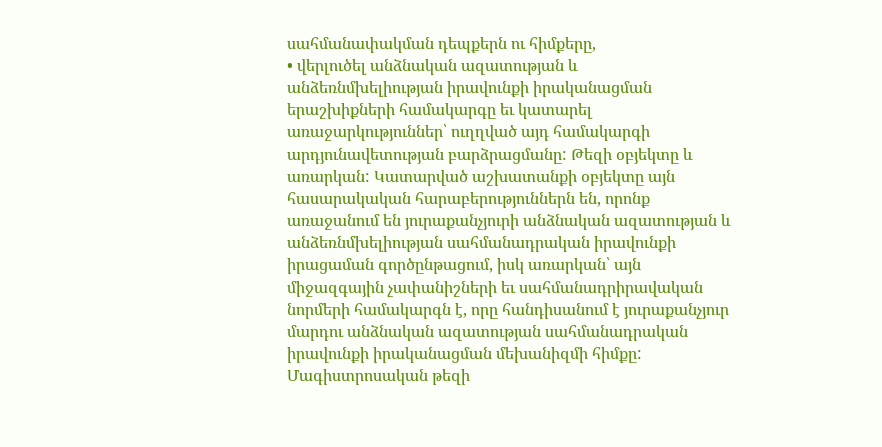սահմանափակման դեպքերն ու հիմքերը,
• վերլուծել անձնական ազատության և անձեռնմխելիության իրավունքի իրականացման երաշխիքների համակարգը եւ կատարել առաջարկություններ՝ ուղղված այդ համակարգի արդյունավետության բարձրացմանը: Թեզի օբյեկտը և առարկան: Կատարված աշխատանքի օբյեկտը այն հասարակական հարաբերություններն են, որոնք առաջանում են յուրաքանչյուրի անձնական ազատության և անձեռնմխելիության սահմանադրական իրավունքի իրացաման գործընթացում, իսկ առարկան՝ այն միջազգային չափանիշների եւ սահմանադրիրավական նորմերի համակարգն է, որը հանդիսանում է յուրաքանչյուր մարդու անձնական ազատության սահմանադրական իրավունքի իրականացման մեխանիզմի հիմքը: Մագիստրոսական թեզի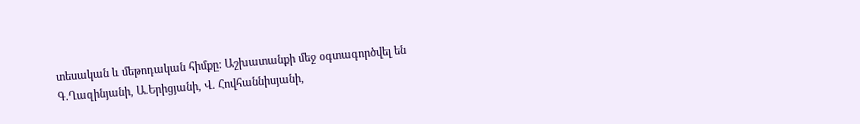տեսական և մեթոդական հիմքը: Աշխատանքի մեջ օգտագործվել են Գ.Ղազինյանի, Ա.Երիցյանի, Վ. Հովհաննիսյանի,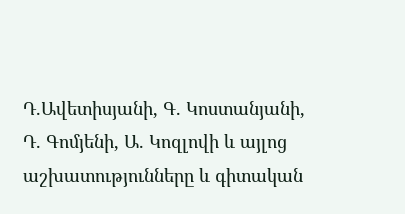Դ.Ավետիսյանի, Գ. Կոստանյանի, Դ. Գոմյենի, Ա. Կոզլովի և այլոց աշխատությունները և գիտական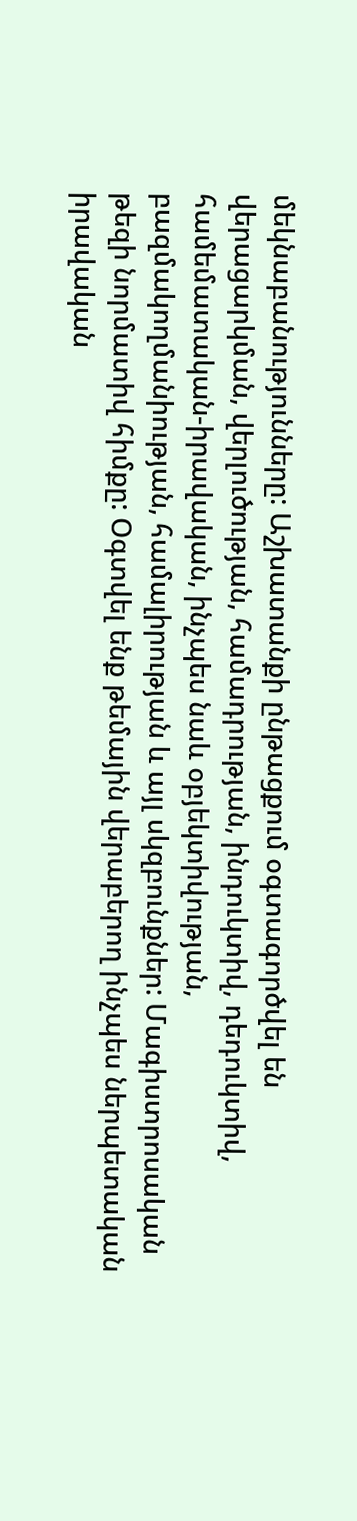մեկնաբանությունները: Աշխատանքի ընթացքում օգտագործվել են վերացարկման, վերլուծության, համադրության, ինդուկտիվ, դեդուկտիվ, համեմատական-իրավական, ինչպես նաև օբյեկտիվության, բազմակողմանիության, համալիրության և այլ սկզբունքներ: Մագիստրոսական թեզի նորմատիվ հիմքը: Օգտվել ենք թեմային վերաբերող ինչպես ներպետական իրավական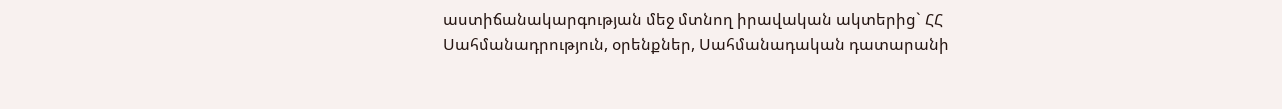աստիճանակարգության մեջ մտնող իրավական ակտերից` ՀՀ Սահմանադրություն, օրենքներ, Սահմանադական դատարանի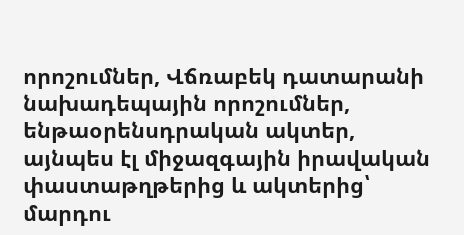որոշումներ, Վճռաբեկ դատարանի նախադեպային որոշումներ, ենթաօրենսդրական ակտեր, այնպես էլ միջազգային իրավական փաստաթղթերից և ակտերից՝ մարդու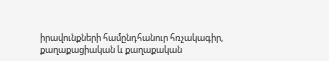իրավունքների համընդհանուր հռչակագիր, քաղաքացիական և քաղաքական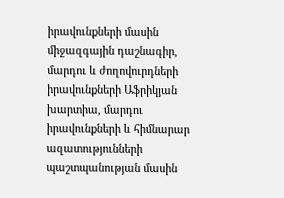իրավունքների մասին միջազգային դաշնագիր, մարդու և ժողովուրդների իրավունքների Աֆրիկյան խարտիա, մարդու իրավունքների և հիմնարար ազատությունների պաշտպանության մասին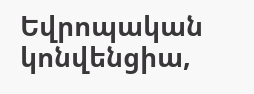Եվրոպական կոնվենցիա,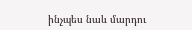ինչպես նաև մարդու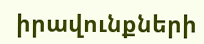իրավունքների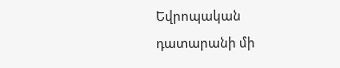Եվրոպական դատարանի մի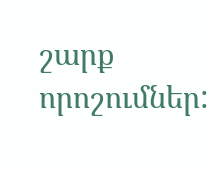շարք որոշումներ: